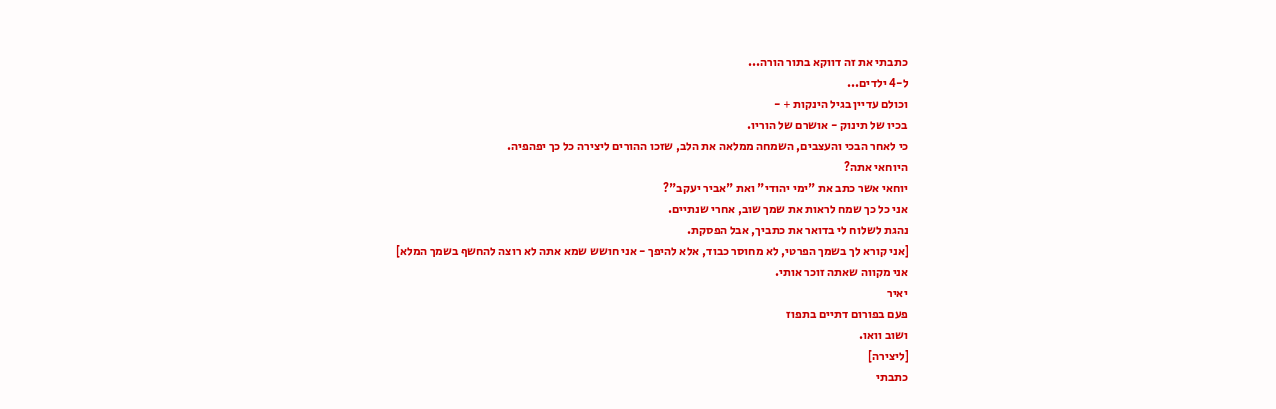כתבתי את זה דווקא בתור הורה...
ל-4 ילדים...
וכולם עדיין בגיל הינקות + -
בכיו של תינוק - אושרם של הוריו.
כי לאחר הבכי והעצבים, השמחה ממלאה את הלב, שזכו ההורים ליצירה כל כך יפהפיה.
היוחאי אתה?
יוחאי אשר כתב את "ימי יהודי" ואת "אביר יעקב"?
אני כל כך שמח לראות את שמך שוב, אחרי שנתיים.
נהגת לשלוח לי בדואר את כתביך, אבל הפסקת.
[אני קורא לך בשמך הפרטי, לא מחוסר כבוד, אלא להיפך - אני חושש שמא אתה לא רוצה להחשף בשמך המלא]
אני מקווה שאתה זוכר אותי.
יאיר
פעם בפורום דתיים בתפוז
ושוב וואו.
[ליצירה]
כתבתי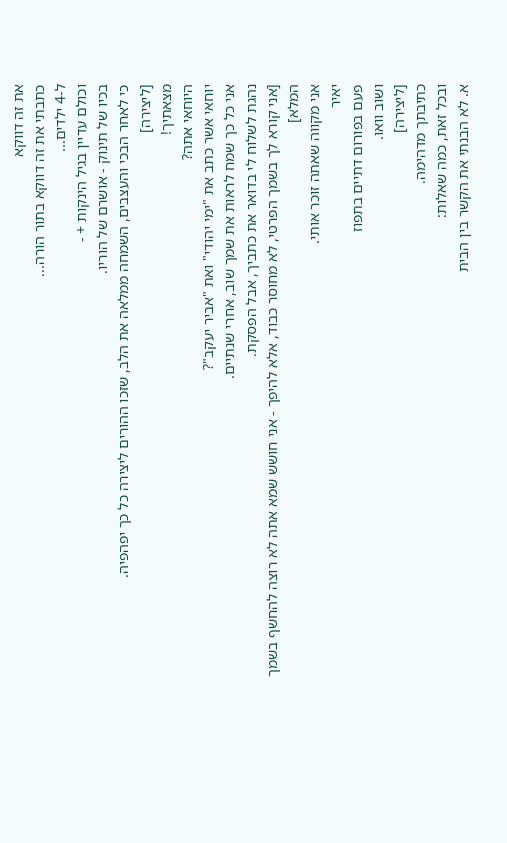את זה דווקא
כתבתי את זה דווקא בתור הורה...
ל-4 ילדים...
וכולם עדיין בגיל הינקות + -
בכיו של תינוק - אושרם של הוריו.
כי לאחר הבכי והעצבים, השמחה ממלאה את הלב, שזכו ההורים ליצירה כל כך יפהפיה.
[ליצירה]
מצאתיך!
היוחאי אתה?
יוחאי אשר כתב את "ימי יהודי" ואת "אביר יעקב"?
אני כל כך שמח לראות את שמך שוב, אחרי שנתיים.
נהגת לשלוח לי בדואר את כתביך, אבל הפסקת.
[אני קורא לך בשמך הפרטי, לא מחוסר כבוד, אלא להיפך - אני חושש שמא אתה לא רוצה להחשף בשמך המלא]
אני מקווה שאתה זוכר אותי.
יאיר
פעם בפורום דתיים בתפוז
ושוב וואו.
[ליצירה]
כתיבתך מדהימה.
ובכל זאת, כמה שאלות:
א. לא הבנתי את הקשר בין הבית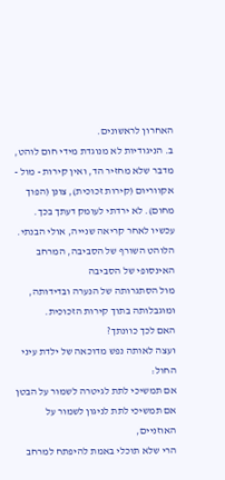האחרון לראשונים.
ב. הניגודיות לא מנוגדת מידי חום לוהט, מדבר שלא מחזיר הד, ואין קירות - מול - אקווריום (קירות זכוכית), צונן (הפוך מחום). לא ירדתי לעומק דעתך בכך.
עכשיו לאחר קריאה שנייה, אולי הבנתי.
הלוהט השורף של הסביבה, המרחב האינסופי של הסביבה
מול הסתגרותה של הנערה ובדידותה, ומוגבלותה בתוך קירות הזכוכית.
האם לכך כוונתך?
ועצה לאותה נפש מדוכאה של ילדת עיני החול:
אם תמשיכי לתת לגיטרה לשמור על הבטן
אם תמשיכי לתת לניגון לשמור על האוזניים,
הרי שלא תוכלי באמת להיפתח למרחב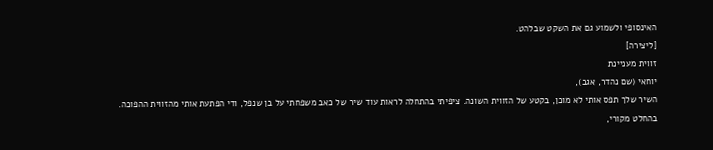האינסופי ולשמוע גם את השקט שבלהט.
[ליצירה]
זווית מעניינת
יוחאי (שם נהדר, אגב),
השיר שלך תפס אותי לא מוכן, בקטע של הזווית השונה. ציפיתי בהתחלה לראות עוד שיר של כאב משפחתי על בן שנפל, ודי הפתעת אותי מהזווית ההפוכה.
בהחלט מקורי,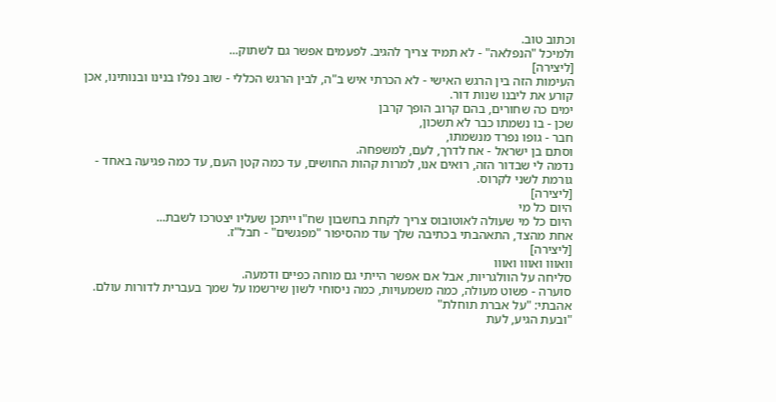וכתוב טוב.
ולמיכל "הנפלאה" - לא תמיד צריך להגיב. לפעמים אפשר גם לשתוק...
[ליצירה]
העימות הזה בין הרגש האישי - לא הכרתי איש ב"ה, לבין הרגש הכללי - שוב נפלו בנינו ובנותינו, אכן קורע את ליבנו שנות דור.
ימים כה שחורים, בהם קרוב הופך קרבן
שכן - בו נשמתו כבר לא תשכון,
חבר - גופו נפרד מנשמתו,
וסתם בן ישראל - אח לדרך, לעם, למשפחה.
נדמה לי שבדור הזה, רואים אנו, למרות קהות החושים, עד כמה קטן העם, עד כמה פגיעה באחד - גורמת לשני לקרוס.
[ליצירה]
היום כל מי
היום כל מי שעולה לאוטובוס צריך לקחת בחשבון שח"ו ייתכן שעליו יצטרכו לשבת...
אחת מהצד, התאהבתי בכתיבה שלך עוד מהסיפור "מפגשים" - חבל"ז.
[ליצירה]
וואווו ואווו ואווו
סליחה על הוולגריות, אבל אם אפשר הייתי גם מוחה כפיים ודמעה.
סוערה - פשוט מעולה, כמה משמעויות, כמה ניסוחי לשון שירשמו על שמך בעברית לדורות עולם.
אהבתי: "על אברת תוחלת"
"ובעת הגיע, לעת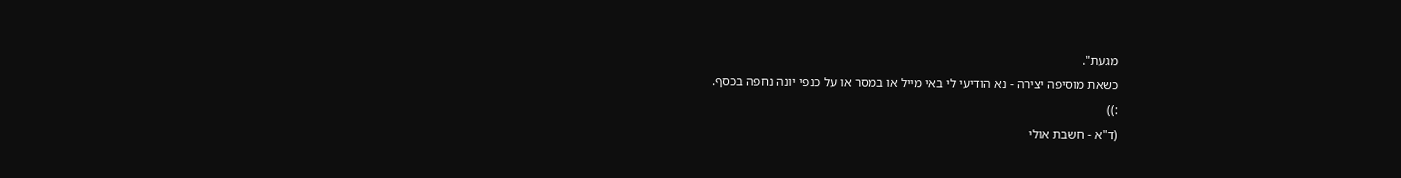מגעת".
כשאת מוסיפה יצירה - נא הודיעי לי באי מייל או במסר או על כנפי יונה נחפה בכסף.
:))
(ד"א - חשבת אולי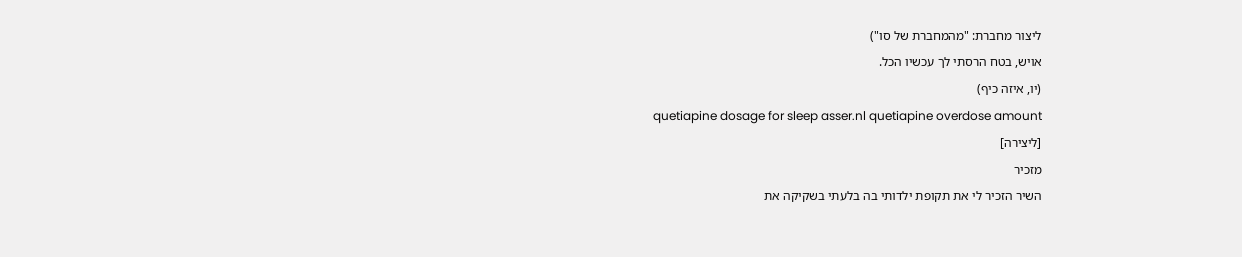ליצור מחברת: "מהמחברת של סו")
אויש, בטח הרסתי לך עכשיו הכל.
(יו, איזה כיף)
quetiapine dosage for sleep asser.nl quetiapine overdose amount
[ליצירה]
מזכיר
השיר הזכיר לי את תקופת ילדותי בה בלעתי בשקיקה את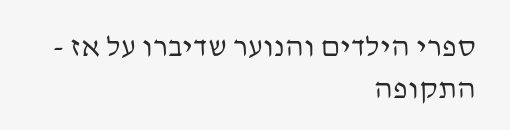ספרי הילדים והנוער שדיברו על אז - התקופה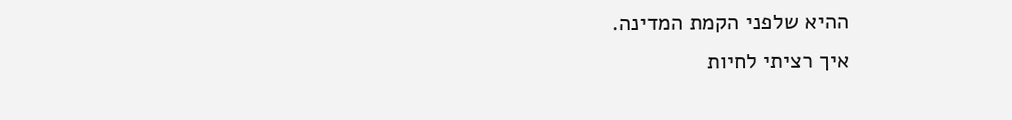ההיא שלפני הקמת המדינה.
איך רציתי לחיות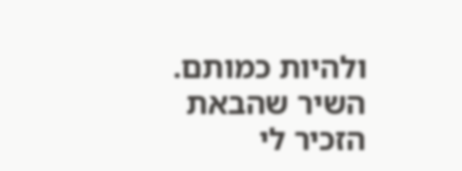ולהיות כמותם.
השיר שהבאת הזכיר לי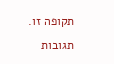תקופה זו.
תגובות